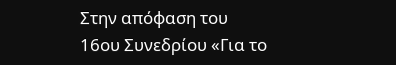Στην απόφαση του 16ου Συνεδρίου «Για το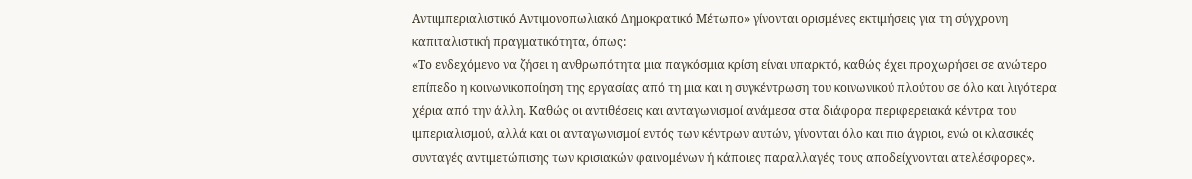Αντιιμπεριαλιστικό Αντιμονοπωλιακό Δημοκρατικό Μέτωπο» γίνονται ορισμένες εκτιμήσεις για τη σύγχρονη καπιταλιστική πραγματικότητα, όπως:
«Το ενδεχόμενο να ζήσει η ανθρωπότητα μια παγκόσμια κρίση είναι υπαρκτό, καθώς έχει προχωρήσει σε ανώτερο επίπεδο η κοινωνικοποίηση της εργασίας από τη μια και η συγκέντρωση του κοινωνικού πλούτου σε όλο και λιγότερα χέρια από την άλλη. Καθώς οι αντιθέσεις και ανταγωνισμοί ανάμεσα στα διάφορα περιφερειακά κέντρα του ιμπεριαλισμού, αλλά και οι ανταγωνισμοί εντός των κέντρων αυτών, γίνονται όλο και πιο άγριοι, ενώ οι κλασικές συνταγές αντιμετώπισης των κρισιακών φαινομένων ή κάποιες παραλλαγές τους αποδείχνονται ατελέσφορες».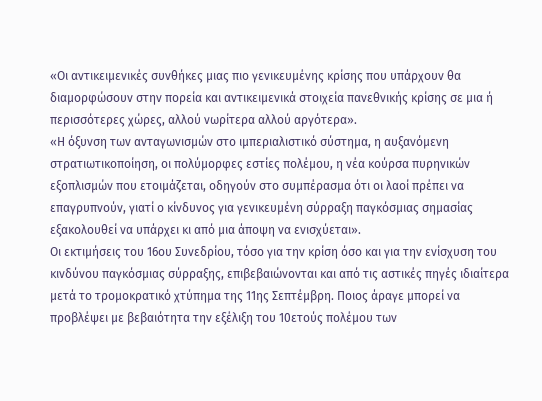«Οι αντικειμενικές συνθήκες μιας πιο γενικευμένης κρίσης που υπάρχουν θα διαμορφώσουν στην πορεία και αντικειμενικά στοιχεία πανεθνικής κρίσης σε μια ή περισσότερες χώρες, αλλού νωρίτερα αλλού αργότερα».
«Η όξυνση των ανταγωνισμών στο ιμπεριαλιστικό σύστημα, η αυξανόμενη στρατιωτικοποίηση, οι πολύμορφες εστίες πολέμου, η νέα κούρσα πυρηνικών εξοπλισμών που ετοιμάζεται, οδηγούν στο συμπέρασμα ότι οι λαοί πρέπει να επαγρυπνούν, γιατί ο κίνδυνος για γενικευμένη σύρραξη παγκόσμιας σημασίας εξακολουθεί να υπάρχει κι από μια άποψη να ενισχύεται».
Οι εκτιμήσεις του 16ου Συνεδρίου, τόσο για την κρίση όσο και για την ενίσχυση του κινδύνου παγκόσμιας σύρραξης, επιβεβαιώνονται και από τις αστικές πηγές ιδιαίτερα μετά το τρομοκρατικό χτύπημα της 11ης Σεπτέμβρη. Ποιος άραγε μπορεί να προβλέψει με βεβαιότητα την εξέλιξη του 10ετούς πολέμου των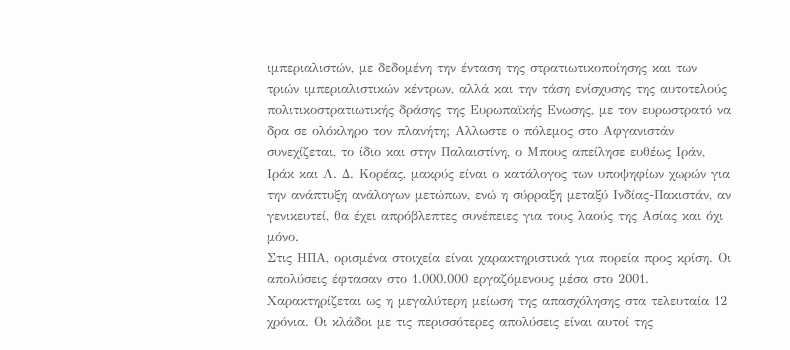ιμπεριαλιστών, με δεδομένη την ένταση της στρατιωτικοποίησης και των τριών ιμπεριαλιστικών κέντρων, αλλά και την τάση ενίσχυσης της αυτοτελούς πολιτικοστρατιωτικής δράσης της Ευρωπαϊκής Ενωσης, με τον ευρωστρατό να δρα σε ολόκληρο τον πλανήτη; Αλλωστε ο πόλεμος στο Αφγανιστάν συνεχίζεται, το ίδιο και στην Παλαιστίνη, ο Μπους απείλησε ευθέως Ιράν, Ιράκ και Λ. Δ. Κορέας, μακρύς είναι ο κατάλογος των υποψηφίων χωρών για την ανάπτυξη ανάλογων μετώπων, ενώ η σύρραξη μεταξύ Ινδίας-Πακιστάν, αν γενικευτεί, θα έχει απρόβλεπτες συνέπειες για τους λαούς της Ασίας και όχι μόνο.
Στις ΗΠΑ, ορισμένα στοιχεία είναι χαρακτηριστικά για πορεία προς κρίση. Οι απολύσεις έφτασαν στο 1.000.000 εργαζόμενους μέσα στο 2001. Χαρακτηρίζεται ως η μεγαλύτερη μείωση της απασχόλησης στα τελευταία 12 χρόνια. Οι κλάδοι με τις περισσότερες απολύσεις είναι αυτοί της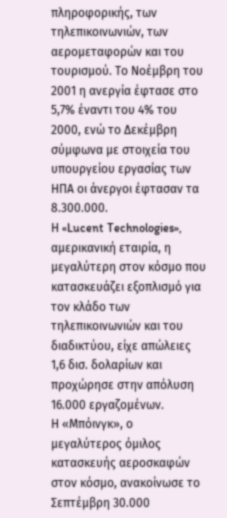πληροφορικής, των τηλεπικοινωνιών, των αερομεταφορών και του τουρισμού. Το Νοέμβρη του 2001 η ανεργία έφτασε στο 5,7% έναντι του 4% του 2000, ενώ το Δεκέμβρη σύμφωνα με στοιχεία του υπουργείου εργασίας των ΗΠΑ οι άνεργοι έφτασαν τα 8.300.000.
Η «Lucent Technologies», αμερικανική εταιρία, η μεγαλύτερη στον κόσμο που κατασκευάζει εξοπλισμό για τον κλάδο των τηλεπικοινωνιών και του διαδικτύου, είχε απώλειες 1,6 δισ. δολαρίων και προχώρησε στην απόλυση 16.000 εργαζομένων.
Η «Μπόινγκ», ο μεγαλύτερος όμιλος κατασκευής αεροσκαφών στον κόσμο, ανακοίνωσε το Σεπτέμβρη 30.000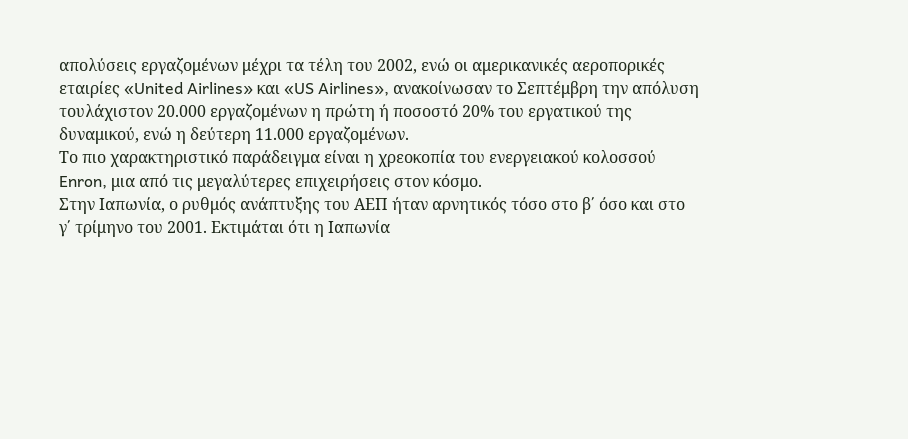απολύσεις εργαζομένων μέχρι τα τέλη του 2002, ενώ οι αμερικανικές αεροπορικές εταιρίες «United Airlines» και «US Airlines», ανακοίνωσαν το Σεπτέμβρη την απόλυση τουλάχιστον 20.000 εργαζομένων η πρώτη ή ποσοστό 20% του εργατικού της δυναμικού, ενώ η δεύτερη 11.000 εργαζομένων.
Το πιο χαρακτηριστικό παράδειγμα είναι η χρεοκοπία του ενεργειακού κολοσσού Enron, μια από τις μεγαλύτερες επιχειρήσεις στον κόσμο.
Στην Ιαπωνία, ο ρυθμός ανάπτυξης του ΑΕΠ ήταν αρνητικός τόσο στο β΄ όσο και στο γ΄ τρίμηνο του 2001. Εκτιμάται ότι η Ιαπωνία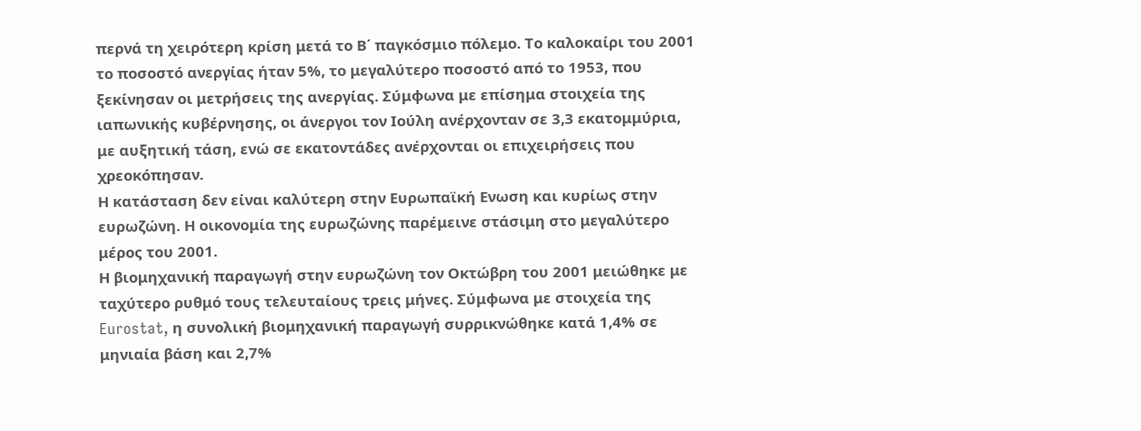περνά τη χειρότερη κρίση μετά το Β΄ παγκόσμιο πόλεμο. Το καλοκαίρι του 2001 το ποσοστό ανεργίας ήταν 5%, το μεγαλύτερο ποσοστό από το 1953, που ξεκίνησαν οι μετρήσεις της ανεργίας. Σύμφωνα με επίσημα στοιχεία της ιαπωνικής κυβέρνησης, οι άνεργοι τον Ιούλη ανέρχονταν σε 3,3 εκατομμύρια, με αυξητική τάση, ενώ σε εκατοντάδες ανέρχονται οι επιχειρήσεις που χρεοκόπησαν.
Η κατάσταση δεν είναι καλύτερη στην Ευρωπαϊκή Ενωση και κυρίως στην ευρωζώνη. Η οικονομία της ευρωζώνης παρέμεινε στάσιμη στο μεγαλύτερο μέρος του 2001.
Η βιομηχανική παραγωγή στην ευρωζώνη τον Οκτώβρη του 2001 μειώθηκε με ταχύτερο ρυθμό τους τελευταίους τρεις μήνες. Σύμφωνα με στοιχεία της Eurostat, η συνολική βιομηχανική παραγωγή συρρικνώθηκε κατά 1,4% σε μηνιαία βάση και 2,7%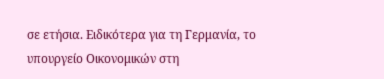σε ετήσια. Ειδικότερα για τη Γερμανία, το υπουργείο Οικονομικών στη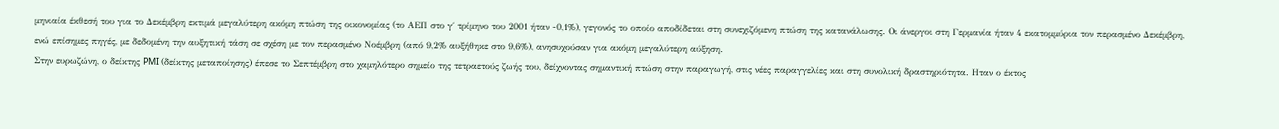μηνιαία έκθεσή του για το Δεκέμβρη εκτιμά μεγαλύτερη ακόμη πτώση της οικονομίας (το ΑΕΠ στο γ΄ τρίμηνο του 2001 ήταν -0,1%), γεγονός το οποίο αποδίδεται στη συνεχιζόμενη πτώση της κατανάλωσης. Οι άνεργοι στη Γερμανία ήταν 4 εκατομμύρια τον περασμένο Δεκέμβρη, ενώ επίσημες πηγές, με δεδομένη την αυξητική τάση σε σχέση με τον περασμένο Νοέμβρη (από 9,2% αυξήθηκε στο 9,6%), ανησυχούσαν για ακόμη μεγαλύτερη αύξηση.
Στην ευρωζώνη, ο δείκτης PMI (δείκτης μεταποίησης) έπεσε το Σεπτέμβρη στο χαμηλότερο σημείο της τετραετούς ζωής του, δείχνοντας σημαντική πτώση στην παραγωγή, στις νέες παραγγελίες και στη συνολική δραστηριότητα. Ηταν ο έκτος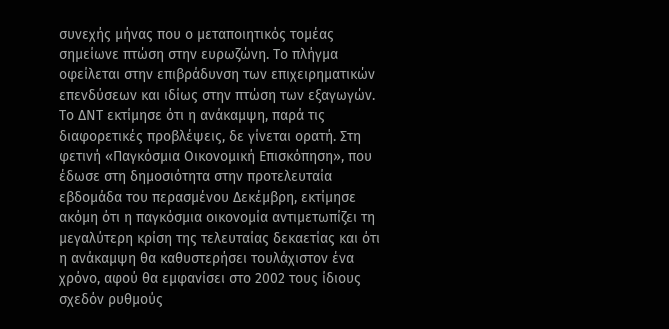συνεχής μήνας που ο μεταποιητικός τομέας σημείωνε πτώση στην ευρωζώνη. Το πλήγμα οφείλεται στην επιβράδυνση των επιχειρηματικών επενδύσεων και ιδίως στην πτώση των εξαγωγών.
Το ΔΝΤ εκτίμησε ότι η ανάκαμψη, παρά τις διαφορετικές προβλέψεις, δε γίνεται ορατή. Στη φετινή «Παγκόσμια Οικονομική Επισκόπηση», που έδωσε στη δημοσιότητα στην προτελευταία εβδομάδα του περασμένου Δεκέμβρη, εκτίμησε ακόμη ότι η παγκόσμια οικονομία αντιμετωπίζει τη μεγαλύτερη κρίση της τελευταίας δεκαετίας και ότι η ανάκαμψη θα καθυστερήσει τουλάχιστον ένα χρόνο, αφού θα εμφανίσει στο 2002 τους ίδιους σχεδόν ρυθμούς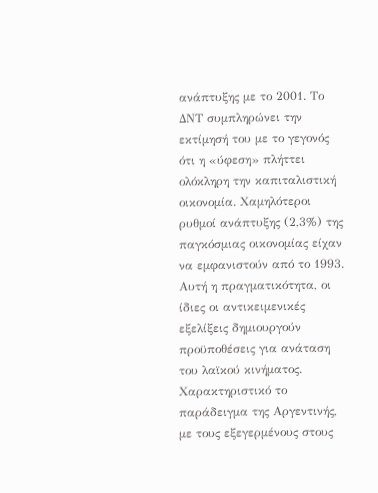ανάπτυξης με το 2001. Το ΔΝΤ συμπληρώνει την εκτίμησή του με το γεγονός ότι η «ύφεση» πλήττει ολόκληρη την καπιταλιστική οικονομία. Χαμηλότεροι ρυθμοί ανάπτυξης (2,3%) της παγκόσμιας οικονομίας είχαν να εμφανιστούν από το 1993.
Αυτή η πραγματικότητα, οι ίδιες οι αντικειμενικές εξελίξεις δημιουργούν προϋποθέσεις για ανάταση του λαϊκού κινήματος. Χαρακτηριστικό το παράδειγμα της Αργεντινής, με τους εξεγερμένους στους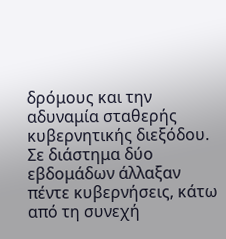δρόμους και την αδυναμία σταθερής κυβερνητικής διεξόδου. Σε διάστημα δύο εβδομάδων άλλαξαν πέντε κυβερνήσεις, κάτω από τη συνεχή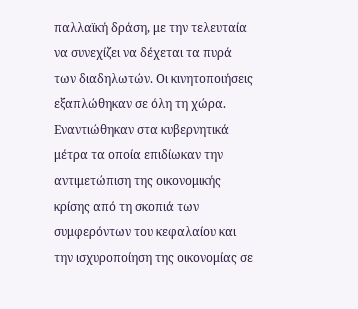παλλαϊκή δράση, με την τελευταία να συνεχίζει να δέχεται τα πυρά των διαδηλωτών. Οι κινητοποιήσεις εξαπλώθηκαν σε όλη τη χώρα. Εναντιώθηκαν στα κυβερνητικά μέτρα τα οποία επιδίωκαν την αντιμετώπιση της οικονομικής κρίσης από τη σκοπιά των συμφερόντων του κεφαλαίου και την ισχυροποίηση της οικονομίας σε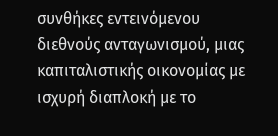συνθήκες εντεινόμενου διεθνούς ανταγωνισμού, μιας καπιταλιστικής οικονομίας με ισχυρή διαπλοκή με το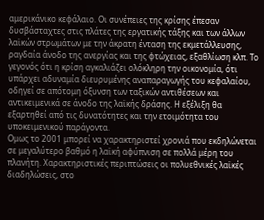αμερικάνικο κεφάλαιο. Οι συνέπειες της κρίσης έπεσαν δυσβάσταχτες στις πλάτες της εργατικής τάξης και των άλλων λαϊκών στρωμάτων με την άκρατη ένταση της εκμετάλλευσης, ραγδαία άνοδο της ανεργίας και της φτώχειας, εξαθλίωση κλπ. Το γεγονός ότι η κρίση αγκαλιάζει ολόκληρη την οικονομία, ότι υπάρχει αδυναμία διευρυμένης αναπαραγωγής του κεφαλαίου, οδηγεί σε απότομη όξυνση των ταξικών αντιθέσεων και αντικειμενικά σε άνοδο της λαϊκής δράσης. Η εξέλιξη θα εξαρτηθεί από τις δυνατότητες και την ετοιμότητα του υποκειμενικού παράγοντα.
Ομως το 2001 μπορεί να χαρακτηριστεί χρονιά που εκδηλώνεται σε μεγαλύτερο βαθμό η λαϊκή αφύπνιση σε πολλά μέρη του πλανήτη. Χαρακτηριστικές περιπτώσεις οι πολυεθνικές λαϊκές διαδηλώσεις, στο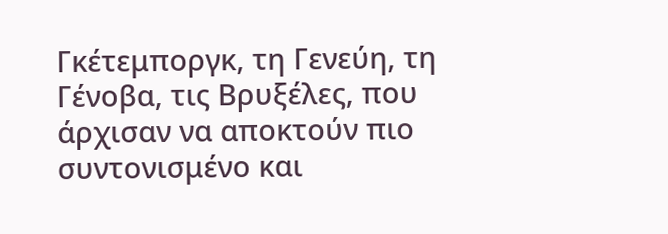Γκέτεμποργκ, τη Γενεύη, τη Γένοβα, τις Βρυξέλες, που άρχισαν να αποκτούν πιο συντονισμένο και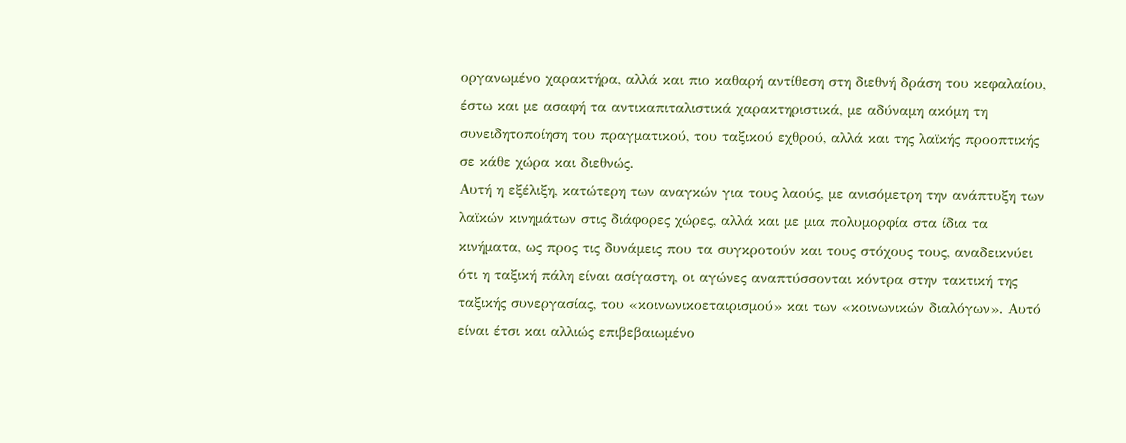οργανωμένο χαρακτήρα, αλλά και πιο καθαρή αντίθεση στη διεθνή δράση του κεφαλαίου, έστω και με ασαφή τα αντικαπιταλιστικά χαρακτηριστικά, με αδύναμη ακόμη τη συνειδητοποίηση του πραγματικού, του ταξικού εχθρού, αλλά και της λαϊκής προοπτικής σε κάθε χώρα και διεθνώς.
Αυτή η εξέλιξη, κατώτερη των αναγκών για τους λαούς, με ανισόμετρη την ανάπτυξη των λαϊκών κινημάτων στις διάφορες χώρες, αλλά και με μια πολυμορφία στα ίδια τα κινήματα, ως προς τις δυνάμεις που τα συγκροτούν και τους στόχους τους, αναδεικνύει ότι η ταξική πάλη είναι ασίγαστη, οι αγώνες αναπτύσσονται κόντρα στην τακτική της ταξικής συνεργασίας, του «κοινωνικοεταιρισμού» και των «κοινωνικών διαλόγων». Αυτό είναι έτσι και αλλιώς επιβεβαιωμένο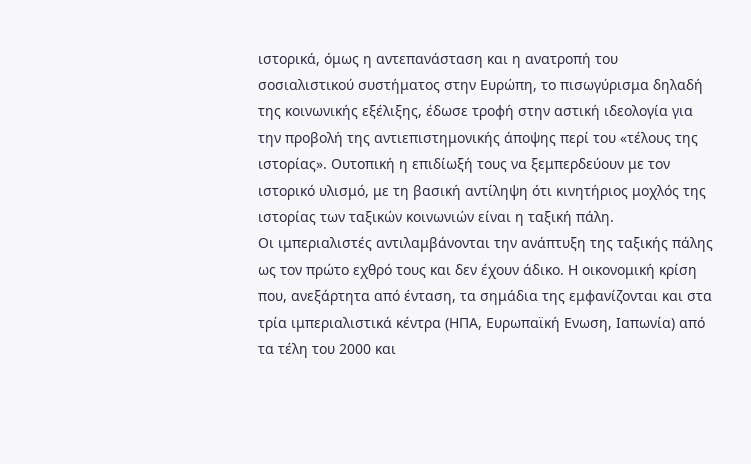ιστορικά, όμως η αντεπανάσταση και η ανατροπή του σοσιαλιστικού συστήματος στην Ευρώπη, το πισωγύρισμα δηλαδή της κοινωνικής εξέλιξης, έδωσε τροφή στην αστική ιδεολογία για την προβολή της αντιεπιστημονικής άποψης περί του «τέλους της ιστορίας». Ουτοπική η επιδίωξή τους να ξεμπερδεύουν με τον ιστορικό υλισμό, με τη βασική αντίληψη ότι κινητήριος μοχλός της ιστορίας των ταξικών κοινωνιών είναι η ταξική πάλη.
Οι ιμπεριαλιστές αντιλαμβάνονται την ανάπτυξη της ταξικής πάλης ως τον πρώτο εχθρό τους και δεν έχουν άδικο. Η οικονομική κρίση που, ανεξάρτητα από ένταση, τα σημάδια της εμφανίζονται και στα τρία ιμπεριαλιστικά κέντρα (ΗΠΑ, Ευρωπαϊκή Ενωση, Ιαπωνία) από τα τέλη του 2000 και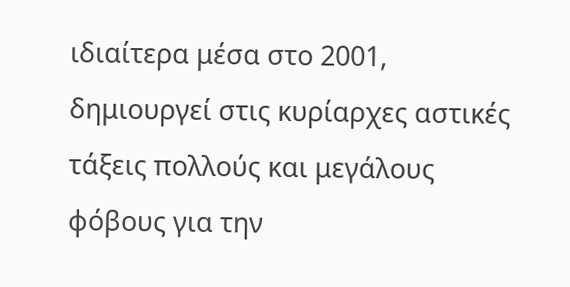ιδιαίτερα μέσα στο 2001, δημιουργεί στις κυρίαρχες αστικές τάξεις πολλούς και μεγάλους φόβους για την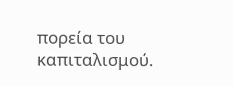πορεία του καπιταλισμού.